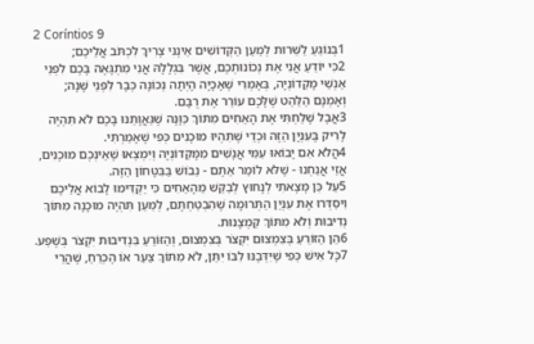2 Coríntios 9
1בְּנוֹגֵעַ לַשֵּׁרוּת לְמַעַן הַקְּדוֹשִׁים אֵינֶנִּי צָרִיךְ לִכְתֹּב אֲלֵיכֶם;
2כִּי יוֹדֵעַ אֲנִי אֶת נְכוֹנוּתְכֶם, אֲשֶׁר בִּגְלָלָהּ אֲנִי מִתְגָּאֶה בָּכֶם לִפְנֵי אַנְשֵׁי מָקֵדוֹנְיָה, בְּאָמְרִי שֶׁאָכָיָה הָיְתָה נְכוֹנָה כְּבָר לִפְנֵי שָׁנָה; וְאָמְנָם הַלַּהַט שֶׁלָּכֶם עוֹרֵר אֶת רֻבָּם.
3אֲבָל שָׁלַחְתִּי אֶת הָאַחִים מִתּוֹךְ כַּוָּנָה שֶׁגַּאֲוָתֵנוּ בָּכֶם לֹא תִּהְיֶה לָרִיק בָּעִנְיָן הַזֶּה וּכְדֵי שֶׁתִּהְיוּ מוּכָנִים כְּפִי שֶׁאָמַרְתִּי.
4הֲלֹא אִם יָבוֹאוּ עִמִּי אֲנָשִׁים מִמָּקֵדוֹנְיָה וְיִמְצְאוּ שֶׁאֵינְכֶם מוּכָנִים, אֲזַי אֲנַחְנוּ - שֶׁלֹּא לוֹמַר אַתֶּם - נֵבוֹשׁ בַּבִּטָּחוֹן הַזֶּה.
5עַל כֵּן מָצָאתִי לְנָחוּץ לְבַקֵּשׁ מֵהָאַחִים כִּי יַקְדִּימוּ לָבוֹא אֲלֵיכֶם וִיסַדְּרוּ אֶת עִנְיַן הַתְּרוּמָה שֶׁהִבְטַחְתֶּם, לְמַעַן תִּהְיֶה מוּכָנָה מִתּוֹךְ נְדִיבוּת וְלֹא מִתּוֹךְ קַמְצָנוּת.
6הֵן הַזּוֹרֵעַ בְּצִמְצוּם יִקְצֹר בְּצִמְצוּם, וְהַזּוֹרֵעַ בִּנְדִיבוּת יִקְצֹר בְּשֶׁפַע.
7כָּל אִישׁ כְּפִי שֶׁיִּדְּבֶנּוּ לִבּוֹ יִתֵּן, לֹא מִתּוֹךְ צַעַר אוֹ הֶכְרֵחַ, שֶׁהֲרֵי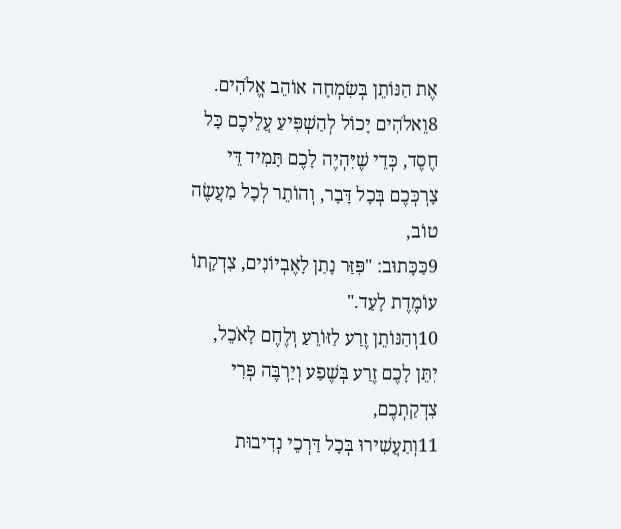אֶת הַנּוֹתֵן בְּשִׂמְחָה אוֹהֵב אֱלֹהִים.
8וֵאלֹהִים יָכוֹל לְהַשְׁפִּיעַ עֲלֵיכֶם כָּל חֶסֶד, כְּדֵי שֶׁיִּהְיֶה לָכֶם תָּמִיד דֵּי צָרְכְּכֶם בְּכָל דָּבָר, וְהוֹתֵר לְכָל מַעֲשֶׂה טוֹב,
9כַּכָּתוּב: "פִּזַּר נָתַן לָאֶבְיוֹנִים, צִדְקָתוֹ עוֹמֶדֶת לָעַד."
10וְהַנּוֹתֵן זֶרַע לַזּוֹרֵעַ וְלֶחֶם לָאֹכֵל, יִתֵּן לָכֶם זֶרַע בְּשֶׁפַע וְיַרְבֶּה פְּרִי צִדְקַתְכֶם,
11וְתַעֲשִׁירוּ בְּכָל דַּרְכֵי נְדִיבוּת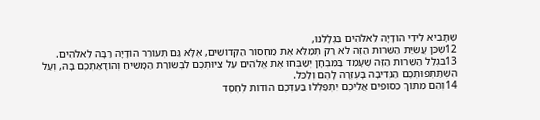שֶׁתָּבִיא לִידֵי הוֹדָיָה לֵאלֹהִים בִּגְלָלֵנוּ,
12שֶׁכֵּן עֲשִׂיַּת הַשֵּׁרוּת הַזֶּה לֹא רַק תְּמַלֵּא אֶת מַחְסוֹר הַקְּדוֹשִׁים, אֶלָּא גַּם תְּעוֹרֵר הוֹדָיָה רַבָּה לֵאלֹהִים.
13בִּגְלַל הַשֵּׁרוּת הַזֶּה שֶׁעָמַד בַּמִּבְחָן יְשַׁבְּחוּ אֶת אֱלֹהִים עַל צִיּוּתְכֶם לִבְשׂוֹרַת הַמָּשִׁיחַ וְהוֹדָאַתְכֶם בָּהּ, וְעַל הִשְׁתַּתְּפוּתְכֶם הַנְּדִיבָה בָּעֶזְרָה לָהֶם וְלַכֹּל.
14וְהֵם מִתּוֹךְ כִּסּוּפִים אֲלֵיכֶם יִתְפַּלְּלוּ בַּעַדְכֶם הוֹדוֹת לְחֶסֶד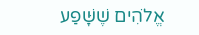אֱלֹהִים שֶׁשָּׁפַע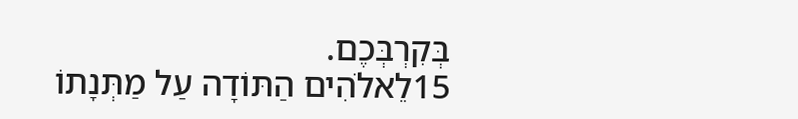בְּקִרְבְּכֶם.
15לֵאלֹהִים הַתּוֹדָה עַל מַתְּנָתוֹ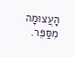הָעֲצוּמָה מִסַּפֵּר.